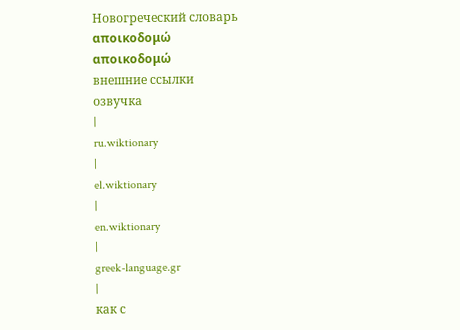Новогреческий словарь
αποικοδομώ
αποικοδομώ
внешние ссылки
озвучка
|
ru.wiktionary
|
el.wiktionary
|
en.wiktionary
|
greek-language.gr
|
как с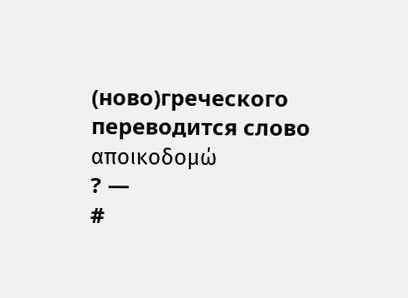(ново)греческого
переводится слово
αποικοδομώ
? —
#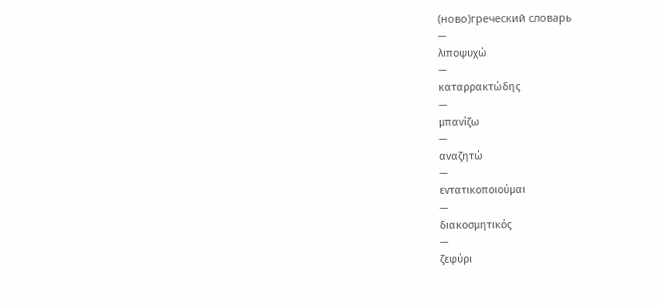(ново)греческий словарь
—
λιποψυχώ
—
καταρρακτώδης
—
μπανίζω
—
αναζητώ
—
εντατικοποιούμαι
—
διακοσμητικός
—
ζεφύρι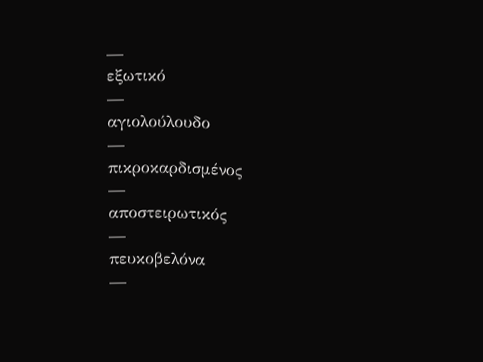—
εξωτικό
—
αγιολούλουδο
—
πικροκαρδισμένος
—
αποστειρωτικός
—
πευκοβελόνα
—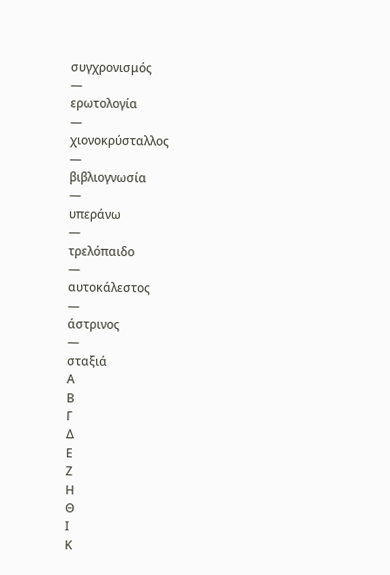συγχρονισμός
—
ερωτολογία
—
χιονοκρύσταλλος
—
βιβλιογνωσία
—
υπεράνω
—
τρελόπαιδο
—
αυτοκάλεστος
—
άστρινος
—
σταξιά
Α
Β
Γ
Δ
Ε
Ζ
Η
Θ
Ι
Κ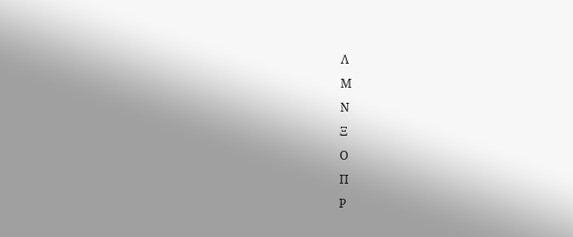Λ
Μ
Ν
Ξ
Ο
Π
Ρ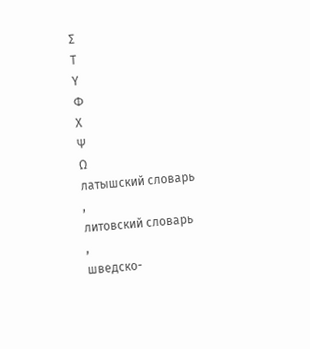Σ
Τ
Υ
Φ
Χ
Ψ
Ω
латышский словарь
,
литовский словарь
,
шведско-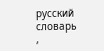русский словарь
,